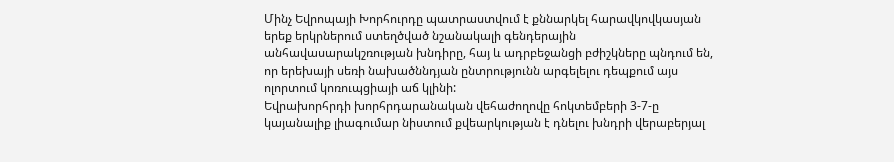Մինչ Եվրոպայի Խորհուրդը պատրաստվում է քննարկել հարավկովկասյան երեք երկրներում ստեղծված նշանակալի գենդերային անհավասարակշռության խնդիրը, հայ և ադրբեջանցի բժիշկները պնդում են, որ երեխայի սեռի նախածննդյան ընտրությունն արգելելու դեպքում այս ոլորտում կոռուպցիայի աճ կլինի:
Եվրախորհրդի խորհրդարանական վեհաժողովը հոկտեմբերի 3-7-ը կայանալիք լիագումար նիստում քվեարկության է դնելու խնդրի վերաբերյալ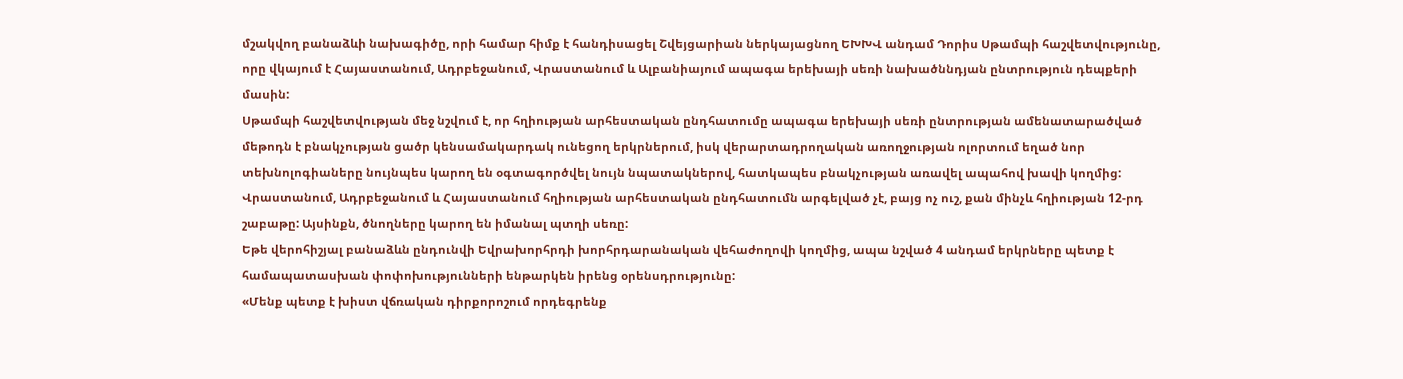մշակվող բանաձևի նախագիծը, որի համար հիմք է հանդիսացել Շվեյցարիան ներկայացնող ԵԽԽՎ անդամ Դորիս Սթամպի հաշվետվությունը, որը վկայում է Հայաստանում, Ադրբեջանում, Վրաստանում և Ալբանիայում ապագա երեխայի սեռի նախածննդյան ընտրություն դեպքերի մասին:
Սթամպի հաշվետվության մեջ նշվում է, որ հղիության արհեստական ընդհատումը ապագա երեխայի սեռի ընտրության ամենատարածված մեթոդն է բնակչության ցածր կենսամակարդակ ունեցող երկրներում, իսկ վերարտադրողական առողջության ոլորտում եղած նոր տեխնոլոգիաները նույնպես կարող են օգտագործվել նույն նպատակներով, հատկապես բնակչության առավել ապահով խավի կողմից:
Վրաստանում, Ադրբեջանում և Հայաստանում հղիության արհեստական ընդհատումն արգելված չէ, բայց ոչ ուշ, քան մինչև հղիության 12-րդ շաբաթը: Այսինքն, ծնողները կարող են իմանալ պտղի սեռը:
Եթե վերոհիշյալ բանաձևն ընդունվի Եվրախորհրդի խորհրդարանական վեհաժողովի կողմից, ապա նշված 4 անդամ երկրները պետք է համապատասխան փոփոխությունների ենթարկեն իրենց օրենսդրությունը:
«Մենք պետք է խիստ վճռական դիրքորոշում որդեգրենք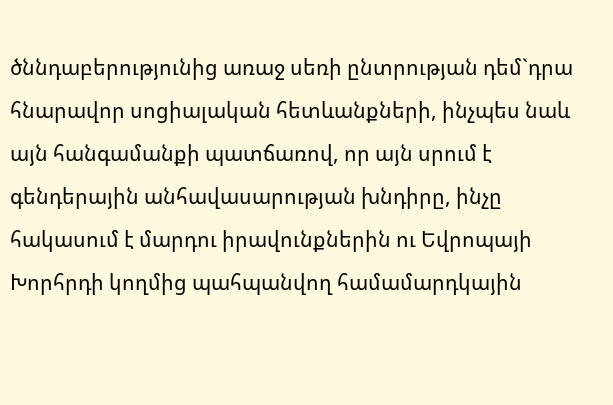ծննդաբերությունից առաջ սեռի ընտրության դեմ`դրա հնարավոր սոցիալական հետևանքների, ինչպես նաև այն հանգամանքի պատճառով, որ այն սրում է գենդերային անհավասարության խնդիրը, ինչը հակասում է մարդու իրավունքներին ու Եվրոպայի Խորհրդի կողմից պահպանվող համամարդկային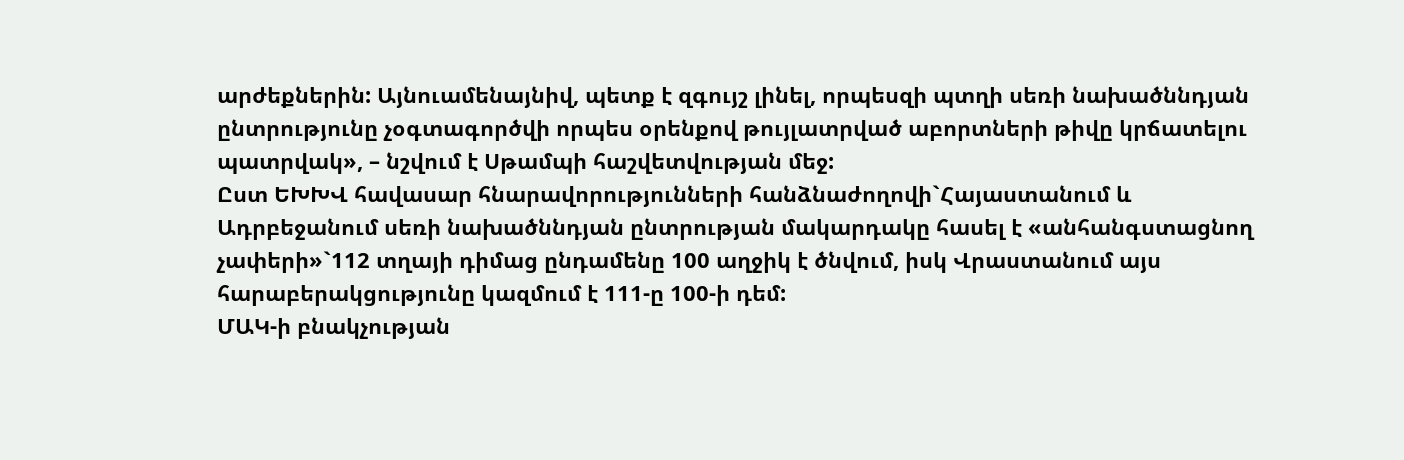արժեքներին: Այնուամենայնիվ, պետք է զգույշ լինել, որպեսզի պտղի սեռի նախածննդյան ընտրությունը չօգտագործվի որպես օրենքով թույլատրված աբորտների թիվը կրճատելու պատրվակ», – նշվում է Սթամպի հաշվետվության մեջ:
Ըստ ԵԽԽՎ հավասար հնարավորությունների հանձնաժողովի`Հայաստանում և Ադրբեջանում սեռի նախածննդյան ընտրության մակարդակը հասել է «անհանգստացնող չափերի»`112 տղայի դիմաց ընդամենը 100 աղջիկ է ծնվում, իսկ Վրաստանում այս հարաբերակցությունը կազմում է 111-ը 100-ի դեմ:
ՄԱԿ-ի բնակչության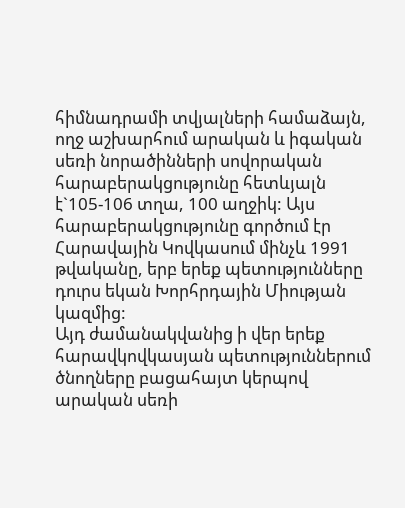հիմնադրամի տվյալների համաձայն, ողջ աշխարհում արական և իգական սեռի նորածինների սովորական հարաբերակցությունը հետևյալն է`105-106 տղա, 100 աղջիկ: Այս հարաբերակցությունը գործում էր Հարավային Կովկասում մինչև 1991 թվականը, երբ երեք պետությունները դուրս եկան Խորհրդային Միության կազմից:
Այդ ժամանակվանից ի վեր երեք հարավկովկասյան պետություններում ծնողները բացահայտ կերպով արական սեռի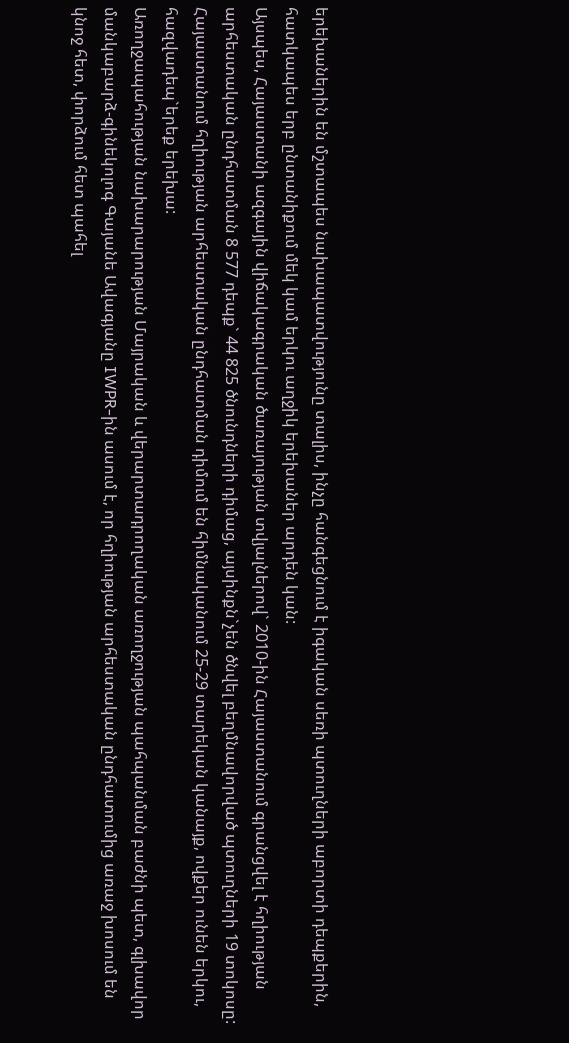երեխաներին են մշտապես նախապատվությունը տալիս, ինչը հանգեցնում է իգական սեռի պտուղների աբորտի դեպքերին, հատկապես երբ ընտանիքում մեկ կամ երկու աղջիկ երեխաներ արդեն կան:
Այսպես, Հայաստանի ազգային վիճակագրական ծառայության տվյալներով` 2010-ին Հայաստանում գրանցվել է հղիության արհեստական ընդհատման 8 577 դեպք` 44 825 ծնունդների դիմաց, այսինքն`չեն ծնվել բեղմնավորված պտուղների 19 տոկոսը:
Հայաստանում հղիության արհեստական ընդհատման դիմում են հիմնականում 25-29 տարեկան կանայք, ովքեր ունեն երկու, հազվադեպ`երեք երեխա:
Առողջապահության նախարարության Մայրական և վերարտադրողական առողջության պահպանման բաժնի պետ, գլխավոր մանկաբարձ-գինեկոլոգ Գայանե Ավագյանը IWPR-ին ասում է, որ հղիության արհեստական ընդհատումից առաջ խոսում են կնոջ հետ, փորձում հետ պահել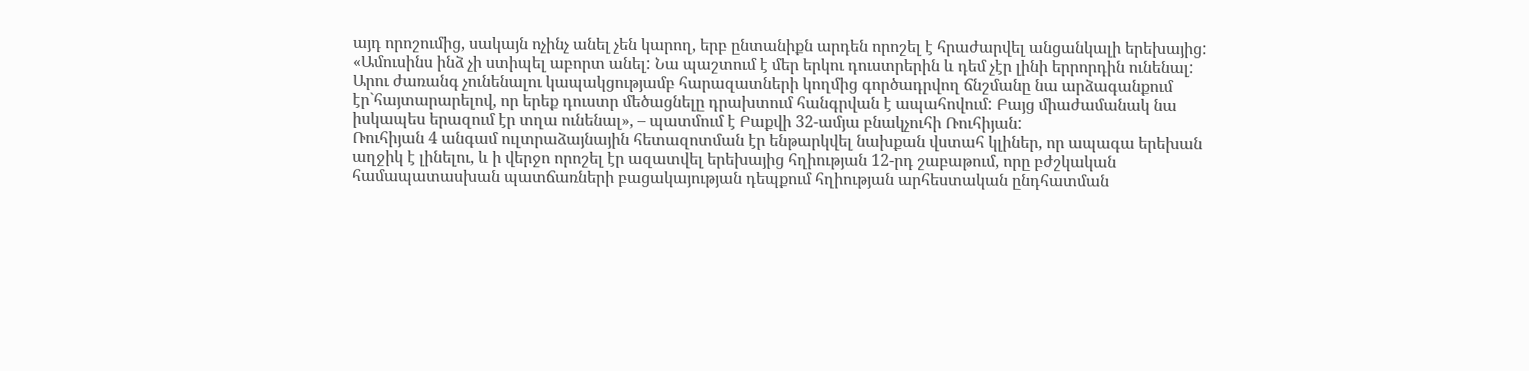այդ որոշումից, սակայն ոչինչ անել չեն կարող, երբ ընտանիքն արդեն որոշել է հրաժարվել անցանկալի երեխայից:
«Ամուսինս ինձ չի ստիպել աբորտ անել: Նա պաշտում է մեր երկու դուստրերին և դեմ չէր լինի երրորդին ունենալ: Արու ժառանգ չունենալու կապակցությամբ հարազատների կողմից գործադրվող ճնշմանը նա արձագանքում էր`հայտարարելով, որ երեք դուստր մեծացնելը դրախտում հանգրվան է ապահովում: Բայց միաժամանակ նա իսկապես երազում էր տղա ունենալ», – պատմում է Բաքվի 32-ամյա բնակչուհի Ռուհիյան:
Ռուհիյան 4 անգամ ուլտրաձայնային հետազոտման էր ենթարկվել նախքան վստահ կլիներ, որ ապագա երեխան աղջիկ է լինելու, և ի վերջո որոշել էր ազատվել երեխայից հղիության 12-րդ շաբաթում, որը բժշկական համապատասխան պատճառների բացակայության դեպքում հղիության արհեստական ընդհատման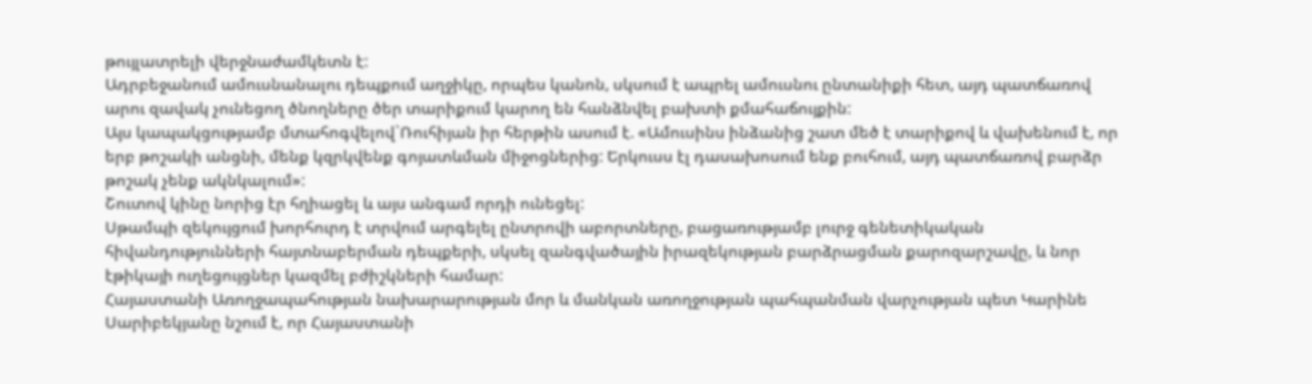թույլատրելի վերջնաժամկետն է:
Ադրբեջանում ամուսնանալու դեպքում աղջիկը, որպես կանոն, սկսում է ապրել ամուսնու ընտանիքի հետ, այդ պատճառով արու զավակ չունեցող ծնողները ծեր տարիքում կարող են հանձնվել բախտի քմահաճույքին:
Այս կապակցությամբ մտահոգվելով`Ռուհիյան իր հերթին ասում է. «Ամուսինս ինձանից շատ մեծ է տարիքով և վախենում է, որ երբ թոշակի անցնի, մենք կզրկվենք գոյատևման միջոցներից: Երկուսս էլ դասախոսում ենք բուհում, այդ պատճառով բարձր թոշակ չենք ակնկալում»:
Շուտով կինը նորից էր հղիացել և այս անգամ որդի ունեցել:
Սթամպի զեկույցում խորհուրդ է տրվում արգելել ընտրովի աբորտները, բացառությամբ լուրջ գենետիկական հիվանդությունների հայտնաբերման դեպքերի, սկսել զանգվածային իրազեկության բարձրացման քարոզարշավը, և նոր էթիկայի ուղեցույցներ կազմել բժիշկների համար:
Հայաստանի Առողջապահության նախարարության մոր և մանկան առողջության պահպանման վարչության պետ Կարինե Սարիբեկյանը նշում է, որ Հայաստանի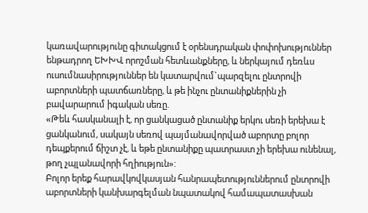կառավարությունը գիտակցում է օրենսդրական փոփոխություններ ենթադրող ԵԽԽՎ որոշման հետևանքները, և ներկայում դեռևս ուսումնասիրություններ են կատարվում`պարզելու ընտրովի աբորտների պատճառները, և թե ինչու ընտանիքներին չի բավարարում իգական սեռը.
«Թեև հասկանալի է, որ ցանկացած ընտանիք երկու սեռի երեխա է ցանկանում, սակայն սեռով պայմանավորված աբորտը բոլոր դեպքերում ճիշտ չէ, և եթե ընտանիքը պատրաստ չի երեխա ունենալ, թող չպլանավորի հղիություն»:
Բոլոր երեք հարավկովկասյան հանրապետություններում ընտրովի աբորտների կանխարգելման նպատակով համապատասխան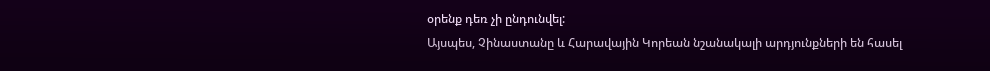օրենք դեռ չի ընդունվել:
Այսպես, Չինաստանը և Հարավային Կորեան նշանակալի արդյունքների են հասել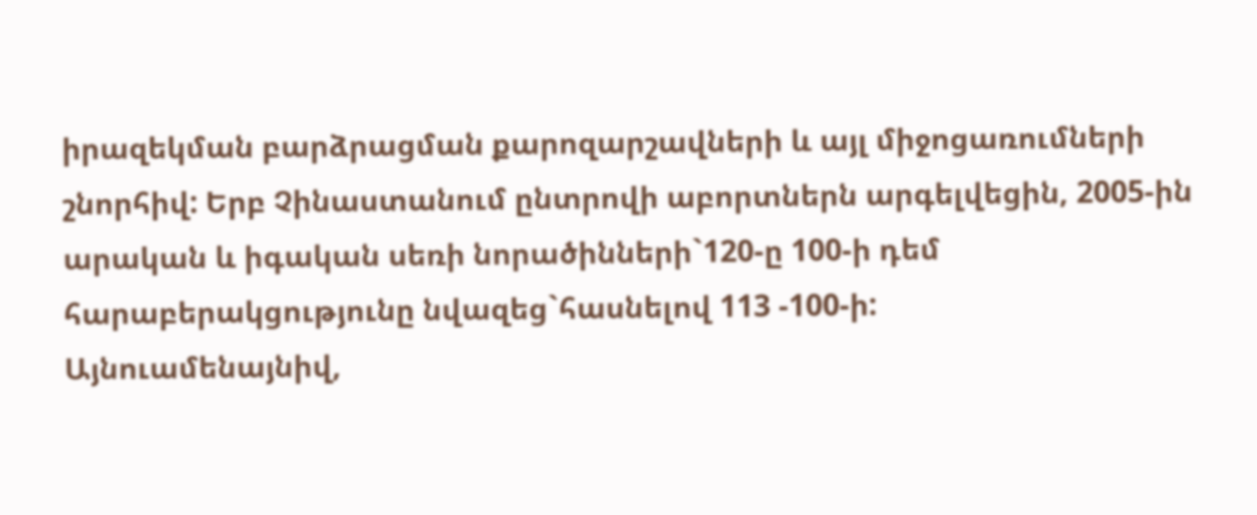իրազեկման բարձրացման քարոզարշավների և այլ միջոցառումների շնորհիվ: Երբ Չինաստանում ընտրովի աբորտներն արգելվեցին, 2005-ին արական և իգական սեռի նորածինների`120-ը 100-ի դեմ հարաբերակցությունը նվազեց`հասնելով 113 -100-ի:
Այնուամենայնիվ,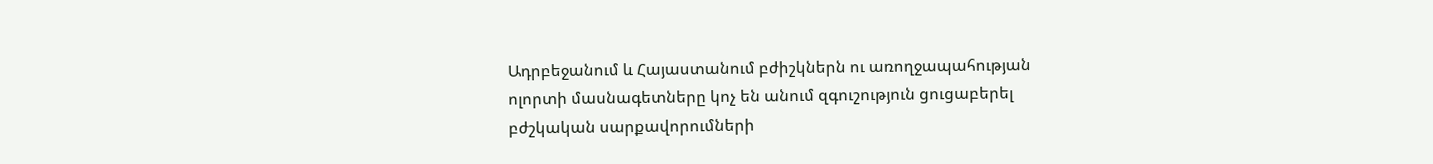Ադրբեջանում և Հայաստանում բժիշկներն ու առողջապահության ոլորտի մասնագետները կոչ են անում զգուշություն ցուցաբերել բժշկական սարքավորումների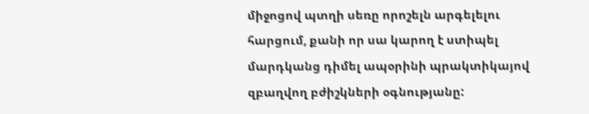միջոցով պտղի սեռը որոշելն արգելելու հարցում, քանի որ սա կարող է ստիպել մարդկանց դիմել ապօրինի պրակտիկայով զբաղվող բժիշկների օգնությանը: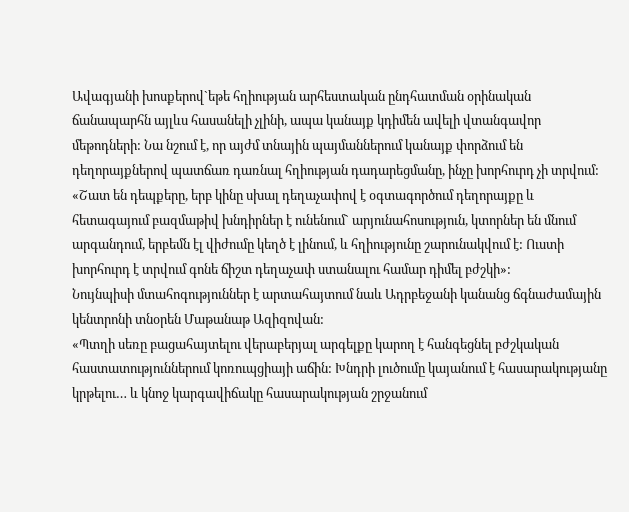Ավագյանի խոսքերով`եթե հղիության արհեստական ընդհատման օրինական ճանապարհն այլևս հասանելի չլինի, ապա կանայք կդիմեն ավելի վտանգավոր մեթոդների: Նա նշում է, որ այժմ տնային պայմաններում կանայք փորձում են դեղորայքներով պատճառ դառնալ հղիության դադարեցմանը, ինչը խորհուրդ չի տրվում:
«Շատ են դեպքերը, երբ կինը սխալ դեղաչափով է օգտագործում դեղորայքը և հետագայում բազմաթիվ խնդիրներ է ունենում` արյունահոսություն, կտորներ են մնում արգանդում, երբեմն էլ վիժումը կեղծ է լինում, և հղիությունը շարունակվում է: Ուստի խորհուրդ է տրվում գոնե ճիշտ դեղաչափ ստանալու համար դիմել բժշկի»:
Նույնպիսի մտահոգություններ է արտահայտում նաև Ադրբեջանի կանանց ճգնաժամային կենտրոնի տնօրեն Մաթանաթ Ազիզովան:
«Պտղի սեռը բացահայտելու վերաբերյալ արգելքը կարող է հանգեցնել բժշկական հաստատություններում կոռուպցիայի աճին: Խնդրի լուծումը կայանում է հասարակությանը կրթելու… և կնոջ կարգավիճակը հասարակության շրջանում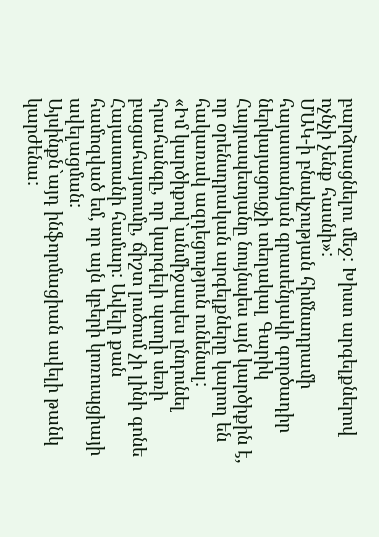բարձրացնելու մեջ: Խիստ արգելքներով ոչնչի չենք հասնի»:
ՄԱԿ-ի բնակչության հիմնադրամի հայաստանյան գրասենյակի գործադիր ներկայացուցչի տեղակալ Գարիկ Հայրապետյանը նույնպես այն կարծիքին է, որ օրենսդրական արգելքները կարող են հակառակ ազդեցություն ունենալ:
«Իմ կարծիքով`անմիջապես ընդունել հրահանգը, որ կարգելի պտղի սեռի բացահայտումը, ճիշտ լուծում չի լինի գոնե Հայաստանի համար: Ավելի քան համոզված եմ, որ այն կբերի կոռուպցիայի ավելացման:
Այսինքն`այդ ինֆորմացիան ավելի թանկ կարժենա: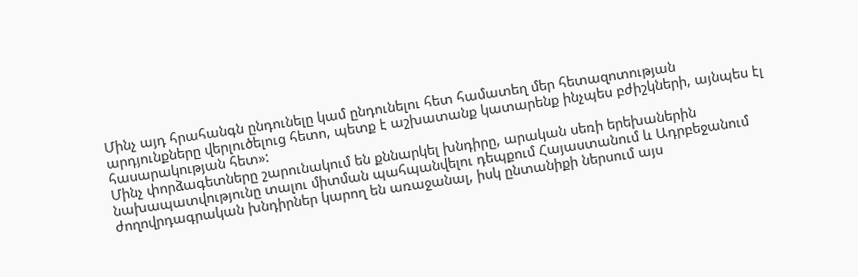Մինչ այդ հրահանգն ընդունելը կամ ընդունելու հետ համատեղ մեր հետազոտության արդյունքները վերլուծելուց հետո, պետք է աշխատանք կատարենք ինչպես բժիշկների, այնպես էլ հասարակության հետ»:
Մինչ փորձագետները շարունակում են քննարկել խնդիրը, արական սեռի երեխաներին նախապատվությունը տալու միտման պահպանվելու դեպքում Հայաստանում և Ադրբեջանում ժողովրդագրական խնդիրներ կարող են առաջանալ, իսկ ընտանիքի ներսում այս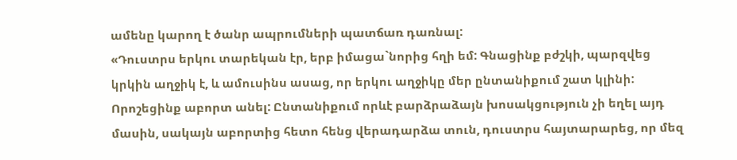ամենը կարող է ծանր ապրումների պատճառ դառնալ:
«Դուստրս երկու տարեկան էր, երբ իմացա`նորից հղի եմ: Գնացինք բժշկի, պարզվեց կրկին աղջիկ է, և ամուսինս ասաց, որ երկու աղջիկը մեր ընտանիքում շատ կլինի: Որոշեցինք աբորտ անել: Ընտանիքում որևէ բարձրաձայն խոսակցություն չի եղել այդ մասին, սակայն աբորտից հետո հենց վերադարձա տուն, դուստրս հայտարարեց, որ մեզ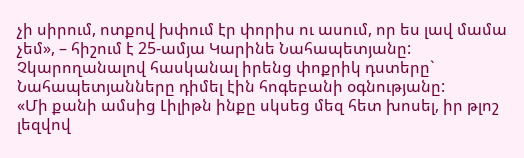չի սիրում, ոտքով խփում էր փորիս ու ասում, որ ես լավ մամա չեմ», – հիշում է 25-ամյա Կարինե Նահապետյանը:
Չկարողանալով հասկանալ իրենց փոքրիկ դստերը` Նահապետյանները դիմել էին հոգեբանի օգնությանը:
«Մի քանի ամսից Լիլիթն ինքը սկսեց մեզ հետ խոսել, իր թլոշ լեզվով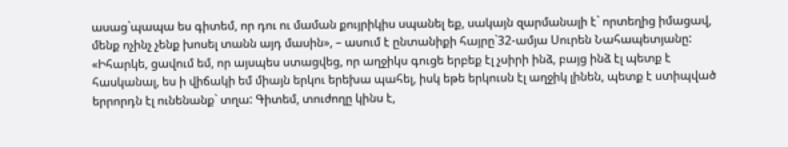ասաց`պապա ես գիտեմ, որ դու ու մաման քույրիկիս սպանել եք, սակայն զարմանալի է` որտեղից իմացավ, մենք ոչինչ չենք խոսել տանն այդ մասին», – ասում է ընտանիքի հայրը`32-ամյա Սուրեն Նահապետյանը:
«Իհարկե, ցավում եմ, որ այսպես ստացվեց, որ աղջիկս գուցե երբեք էլ չսիրի ինձ, բայց ինձ էլ պետք է հասկանալ, ես ի վիճակի եմ միայն երկու երեխա պահել, իսկ եթե երկուսն էլ աղջիկ լինեն, պետք է ստիպված երրորդն էլ ունենանք` տղա: Գիտեմ, տուժողը կինս է,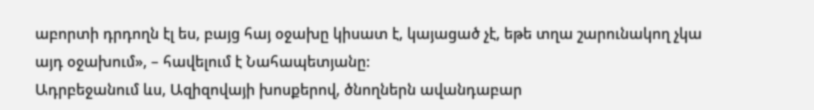աբորտի դրդողն էլ ես, բայց հայ օջախը կիսատ է, կայացած չէ, եթե տղա շարունակող չկա այդ օջախում», – հավելում է Նահապետյանը:
Ադրբեջանում ևս, Ազիզովայի խոսքերով, ծնողներն ավանդաբար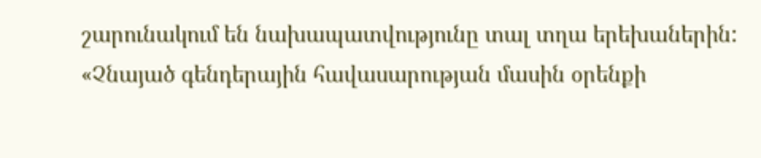շարունակում են նախապատվությունը տալ տղա երեխաներին:
«Չնայած գենդերային հավասարության մասին օրենքի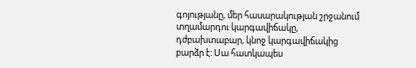գոյությանը, մեր հասարակության շրջանում տղամարդու կարգավիճակը, դժբախտաբար, կնոջ կարգավիճակից բարձր է: Սա հատկապես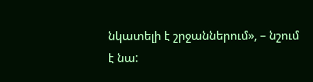նկատելի է շրջաններում», – նշում է նա: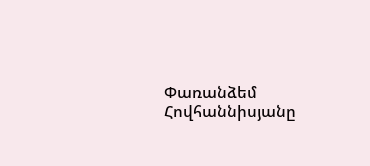Փառանձեմ Հովհաննիսյանը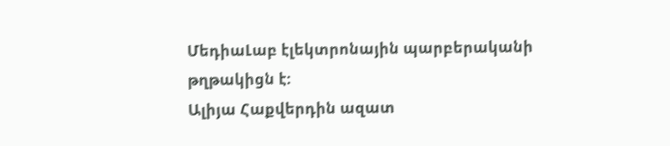ՄեդիաԼաբ էլեկտրոնային պարբերականի թղթակիցն է:
Ալիյա Հաքվերդին ազատ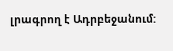լրագրող է Ադրբեջանում: